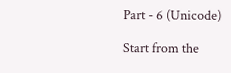Part - 6 (Unicode)

Start from the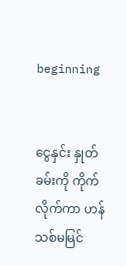beginning


ငွေနှင်း နှုတ်ခမ်းကို ကိုက်လိုက်ကာ ဟန်သစ်မမြင်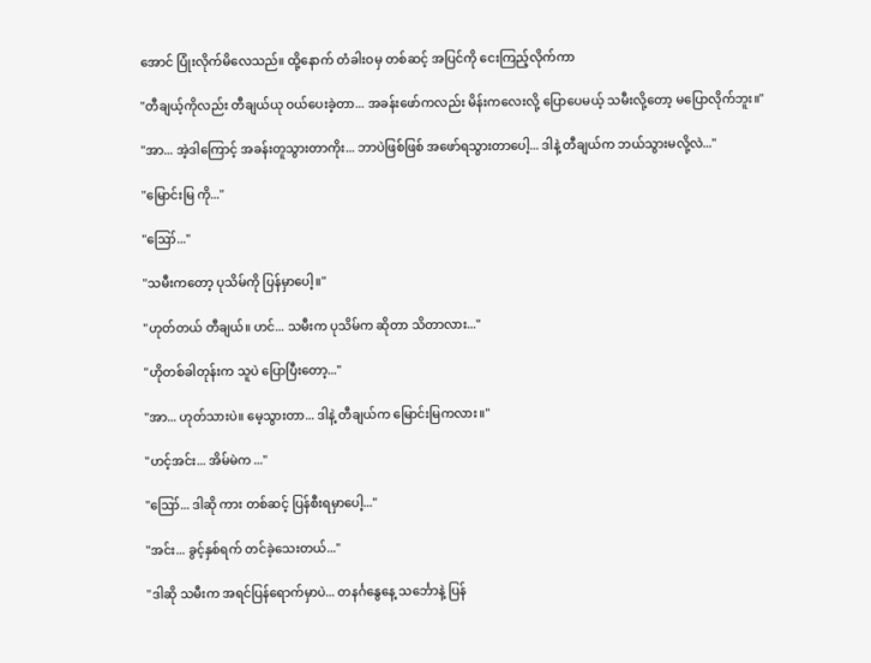အောင် ပြုံးလိုက်မိလေသည်။ ထို့နောက် တံခါးဝမှ တစ်ဆင့် အပြင်ကို ငေးကြည့်လိုက်ကာ

"တီချယ့်ကိုလည်း တီချယ်ယု ဝယ်ပေးခဲ့တာ... အခန်းဖော်ကလည်း မိန်းကလေးလို့ ပြောပေမယ့် သမီးလို့တော့ မပြောလိုက်ဘူး။"

"အာ... အဲ့ဒါကြောင့် အခန်းတူသွားတာကိုး... ဘာပဲဖြစ်ဖြစ် အဖော်ရသွားတာပေါ့... ဒါနဲ့ တီချယ်က ဘယ်သွားမလို့လဲ..."

"မြောင်းမြ ကို..."

"ဪ..."

"သမီးကတော့ ပုသိမ်ကို ပြန်မှာပေါ့။"

"ဟုတ်တယ် တီချယ်။ ဟင်... သမီးက ပုသိမ်က ဆိုတာ သိတာလား..."

"ဟိုတစ်ခါတုန်းက သူပဲ ပြောပြီးတော့..."

"အာ... ဟုတ်သားပဲ။ မေ့သွားတာ... ဒါနဲ့ တီချယ်က မြောင်းမြကလား။"

"ဟင့်အင်း... အိမ်မဲက ..."

"ဪ... ဒါဆို ကား တစ်ဆင့် ပြန်စီးရမှာပေါ့..."

"အင်း... ခွင့်နှစ်ရက် တင်ခဲ့သေးတယ်..."

"ဒါဆို သမီးက အရင်ပြန်ရောက်မှာပဲ... တနင်္ဂနွေနေ့ သင်္ဘောနဲ့ ပြန်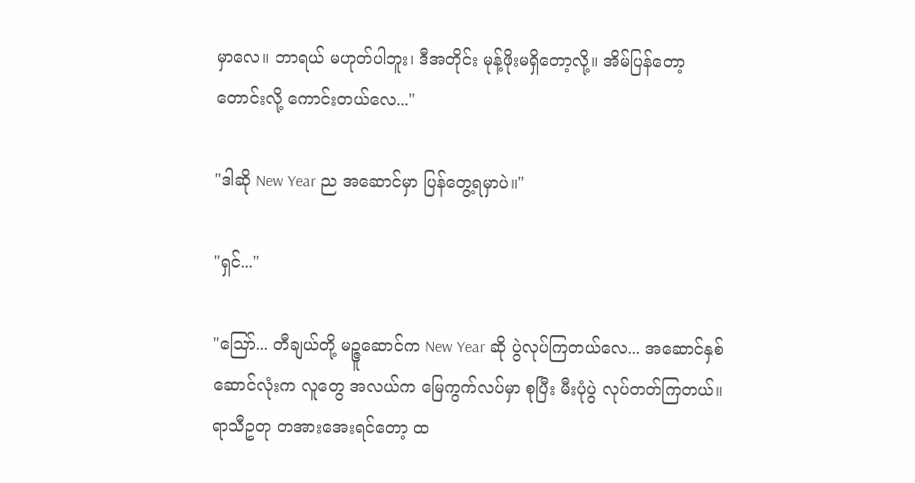မှာလေ။ ဘာရယ် မဟုတ်ပါဘူး၊ ဒီအတိုင်း မုန့်ဖိုးမရှိတော့လို့။ အိမ်ပြန်တော့ တောင်းလို့ ကောင်းတယ်လေ..."

"ဒါဆို New Year ည အဆောင်မှာ ပြန်တွေ့ရမှာပဲ။"

"ရှင်..."

"ဪ... တီချယ်တို့ မဉ္ဇူဆောင်က New Year ဆို ပွဲလုပ်ကြတယ်လေ... အဆောင်နှစ်ဆောင်လုံးက လူတွေ အလယ်က မြေကွက်လပ်မှာ စုပြီး မီးပုံပွဲ လုပ်တတ်ကြတယ်။ ရာသီဥတု တအားအေးရင်တော့ ထ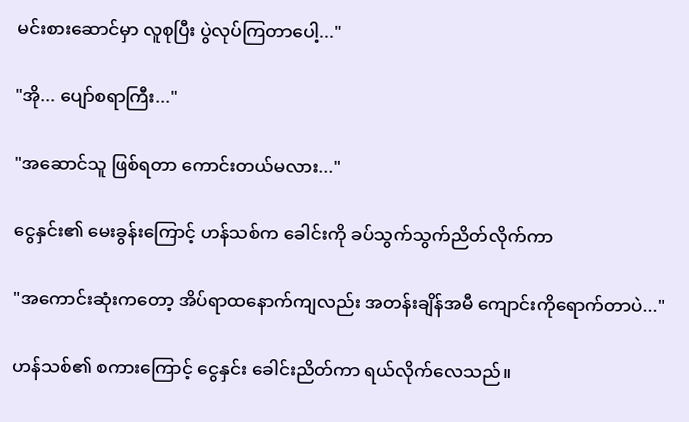မင်းစားဆောင်မှာ လူစုပြီး ပွဲလုပ်ကြတာပေါ့..."

"အို... ပျော်စရာကြီး..."

"အဆောင်သူ ဖြစ်ရတာ ကောင်းတယ်မလား..."

ငွေနှင်း၏ မေးခွန်းကြောင့် ဟန်သစ်က ခေါင်းကို ခပ်သွက်သွက်ညိတ်လိုက်ကာ

"အကောင်းဆုံးကတော့ အိပ်ရာထနောက်ကျလည်း အတန်းချိန်အမီ ကျောင်းကိုရောက်တာပဲ..."

ဟန်သစ်၏ စကားကြောင့် ငွေနှင်း ခေါင်းညိတ်ကာ ရယ်လိုက်လေသည်။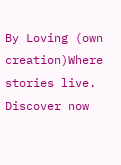By Loving (own creation)Where stories live. Discover now